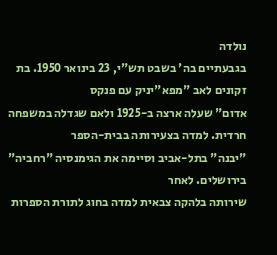נולדה
בגבעתיים בה' בשבט תש"י, 23 בינואר 1950. בת זקונים לאב "מפא"יניק עם פנקס
אדום" שעלה ארצה ב-1925 ולאם שגדלה במשפחה חרדית. למדה בצעירותה בבית-הספר
"יבנה" בתל-אביב וסיימה את הגימנסיה "רחביה" בירושלים. לאחר
שירותה בלהקה צבאית למדה בחוג לתורת הספרות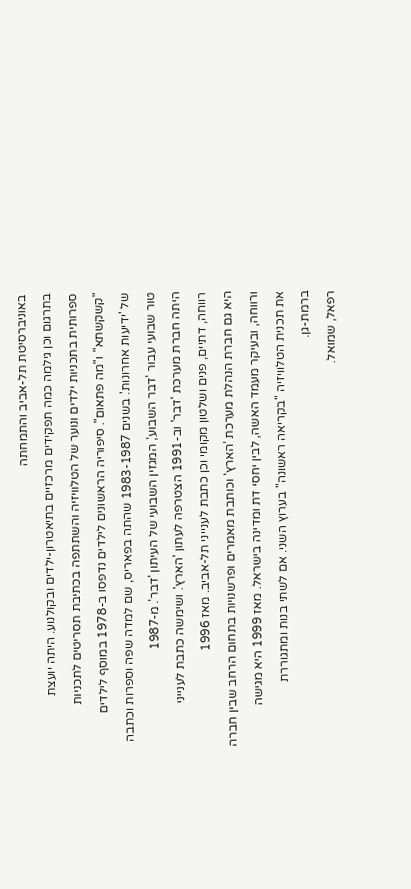באוניברסיטת תל-אביב והתמחתה
בתרגום וכן גילמה כמה תפקידים מרכזיים בתיאטרון-ילדים ובקולנוע. היתה יועצת
ספרותית בתכניות ילדים ונוער של הטלוויזיה והשתתפה בכתיבת תסריטים לתכניות
"קשקשתא" ו"מה פתאום". סיפוריה הראשונים לילדים נדפסו ב-1978 במוסף לילדים
של 'ידיעות אחרונות'. בשנים 1983-1987 שהתה בפאריס, שם למדה שפה וספרות וכתבה
טור שבועי עבור 'דבר השבוע', המגזין השבועי של העיתון 'דבר'. מ-1987
היתה חברת מערכת 'דבר' וב-1991 הצטרפה לעתון 'הארץ'. ושימשה כתבת לענייני
רווחה, דתיים, פנים ושלטון מקומי וכן כתבת לענייני תל-אביב. מאז 1996
היא גם חברת הנהלת מערכת 'הארץ' וכותבת מאמרים ופרשנויות בתחום הרחב שבין חברה
ורווחה, ובעיקר מעמד האשה, לבין יחסי דת ומדינה בישראל. מאז 1999 היא מגישה
את תכנית הטלוויזיה "בקריאה ראשונה" בערוץ השני. אם לשתי בנות ומתגוררת
ברמת-גן.
רפאל, שמואל.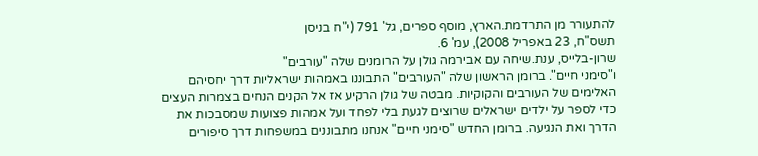להתעורר מן התרדמת.הארץ, מוסף ספרים, גל' 791 (י"ח בניסן
תשס"ח, 23 באפריל 2008), עמ' 6.
שרון-בלייס, ענת.שיחה עם אבירמה גולן על הרומנים שלה "עורבים"
ו"סימני חיים". ברומן הראשון שלה "העורבים" התבוננו באמהות ישראליות דרך יחסיהם האלימים של העורבים והקוקיות. מבטה של גולן הרקיע אז אל הקנים הנחים בצמרות העצים כדי לספר על ילדים ישראלים שרוצים לגעת בלי לפחד ועל אמהות פצועות שמסבכות את הדרך ואת הנגיעה. ברומן החדש "סימני חיים" אנחנו מתבוננים במשפחות דרך סיפורים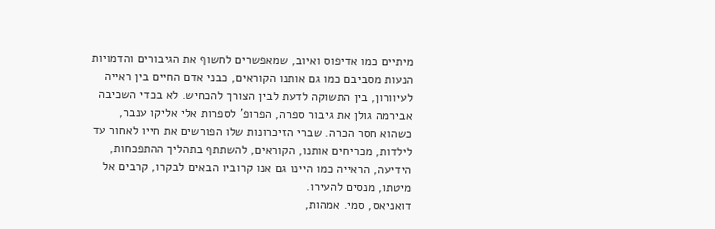מיתיים כמו אדיפוס ואיוב, שמאפשרים לחשוף את הגיבורים והדמויות הנעות מסביבם כמו גם אותנו הקוראים, כבני אדם החיים בין ראייה לעיוורון, בין התשוקה לדעת לבין הצורך להכחיש. לא בכדי השכיבה אבירמה גולן את גיבור ספרה, הפרופ' לספרות אלי אליקו ענבר, כשהוא חסר הכרה. שברי הזיכרונות שלו הפורשים את חייו לאחור עד לילדות, מכריחים אותנו, הקוראים, להשתתף בתהליך ההתפכחות, הידיעה, הראייה כמו היינו גם אנו קרוביו הבאים לבקרו, קרבים אל מיטתו, מנסים להעירו.
דואניאס, סמי. אמהות,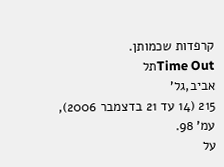קרפדות שכמותן.
Time Outתל
אביב,גל'
215 (14 עד 21 בדצמבר 2006), עמ' 98.
על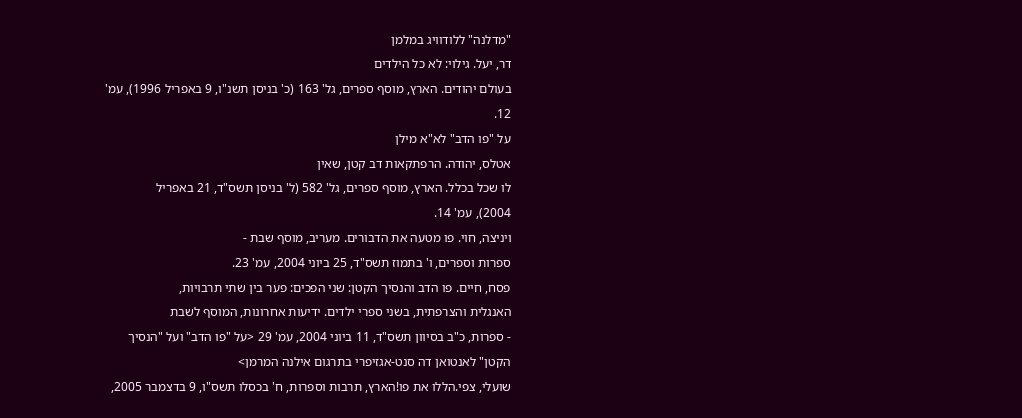"מדלנה" ללודוויג במלמן
דר, יעל. גילוי: לא כל הילדים
בעולם יהודים. הארץ, מוסף ספרים, גל' 163 (כ' בניסן תשנ"ו, 9 באפריל 1996), עמ'
12.
על "פו הדב" לא"א מילן
אטלס, יהודה. הרפתקאות דב קטן, שאין
לו שכל בכלל. הארץ, מוסף ספרים, גל' 582 (ל' בניסן תשס"ד, 21 באפריל
2004), עמ' 14.
ויניצה, חוי. פו מטעה את הדבורים. מעריב, מוסף שבת -
ספרות וספרים, ו' בתמוז תשס"ד, 25 ביוני 2004, עמ' 23.
פסח, חיים. פו הדב והנסיך הקטן: שני הפכים: פער בין שתי תרבויות,
האנגלית והצרפתית, בשני ספרי ילדים. ידיעות אחרונות, המוסף לשבת
- ספרות, כ"ב בסיוון תשס"ד, 11 ביוני 2004, עמ' 29 <על "פו הדב" ועל "הנסיך
הקטן" לאנטואן דה סנט-אגזיפרי בתרגום אילנה המרמן>
שועלי, צפי.הללו את פו!הארץ, תרבות וספרות, ח' בכסלו תשס"ו, 9 בדצמבר 2005,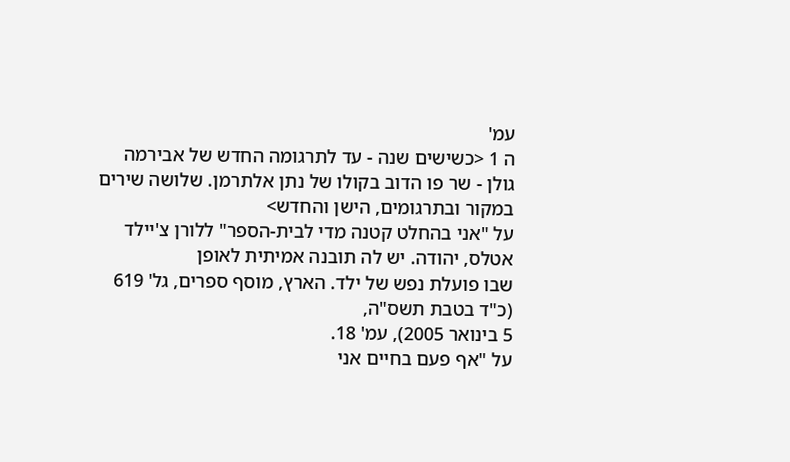עמ'
ה 1 <כשישים שנה - עד לתרגומה החדש של אבירמה גולן - שר פו הדוב בקולו של נתן אלתרמן. שלושה שירים במקור ובתרגומים, הישן והחדש>
על "אני בהחלט קטנה מדי לבית-הספר" ללורן צ'יילד
אטלס, יהודה. יש לה תובנה אמיתית לאופן
שבו פועלת נפש של ילד. הארץ, מוסף ספרים, גל' 619 (כ"ד בטבת תשס"ה,
5 בינואר 2005), עמ' 18.
על "אף פעם בחיים אני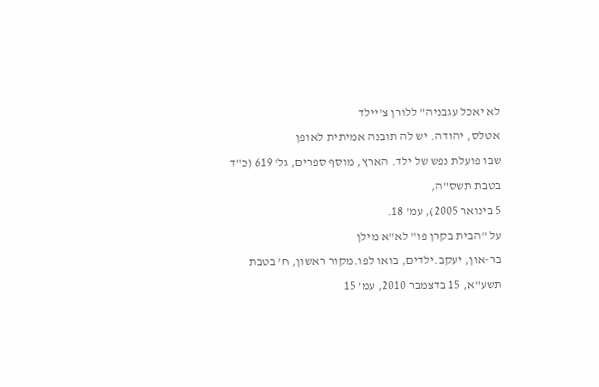לא יאכל עגבניה" ללורן צ'יילד
אטלס, יהודה. יש לה תובנה אמיתית לאופן
שבו פועלת נפש של ילד. הארץ, מוסף ספרים, גל' 619 (כ"ד בטבת תשס"ה,
5 בינואר 2005), עמ' 18.
על "הבית בקרן פו" לא"א מילן
בר-און, יעקב.ילדים, בואו לפו.מקור ראשון, ח' בטבת תשע"א, 15 בדצמבר 2010, עמ' 15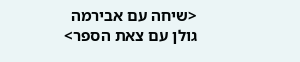<שיחה עם אבירמה
גולן עם צאת הספר>